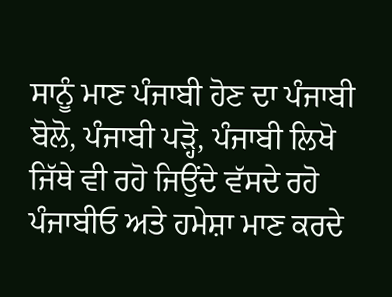ਸਾਨੂੰ ਮਾਣ ਪੰਜਾਬੀ ਹੋਣ ਦਾ ਪੰਜਾਬੀ ਬੋਲੋ, ਪੰਜਾਬੀ ਪੜ੍ਹੋ, ਪੰਜਾਬੀ ਲਿਖੋ ਜਿੱਥੇ ਵੀ ਰਹੋ ਜਿਉਂਦੇ ਵੱਸਦੇ ਰਹੋ ਪੰਜਾਬੀਓ ਅਤੇ ਹਮੇਸ਼ਾ ਮਾਣ ਕਰਦੇ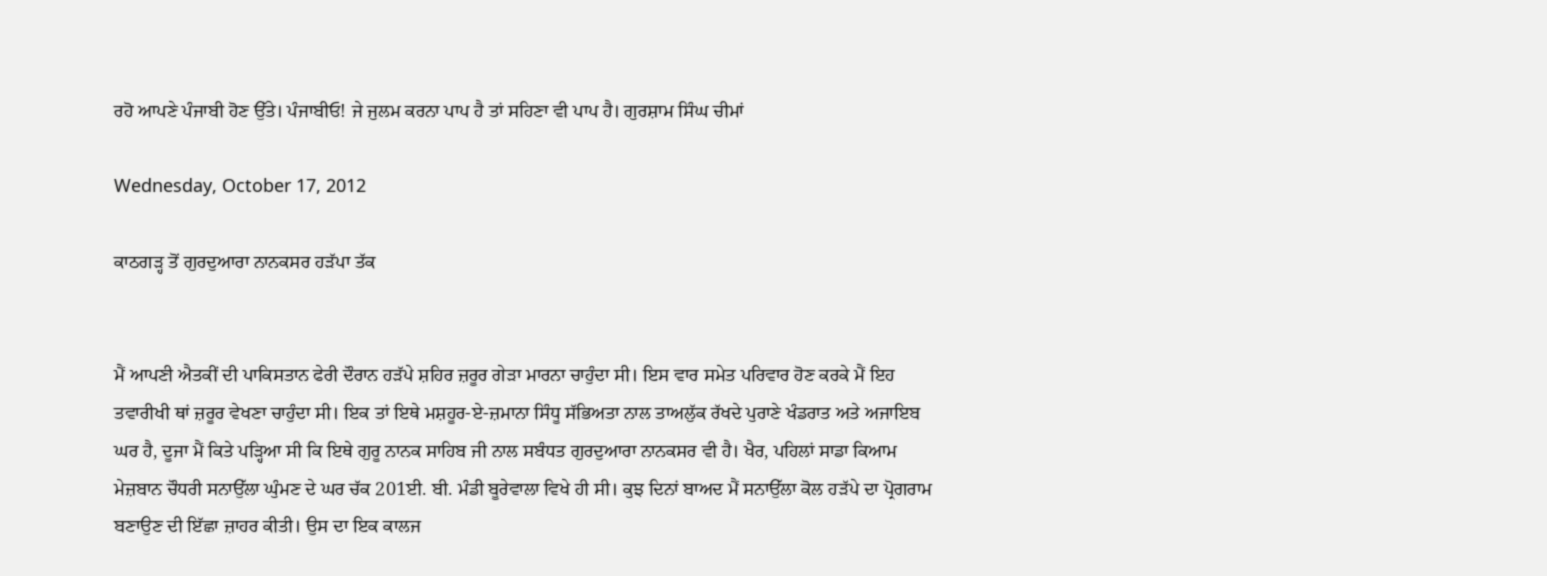ਰਹੋ ਆਪਣੇ ਪੰਜਾਬੀ ਹੋਣ ਉੱਤੇ। ਪੰਜਾਬੀਓ! ਜੇ ਜੁਲਮ ਕਰਨਾ ਪਾਪ ਹੈ ਤਾਂ ਸਹਿਣਾ ਵੀ ਪਾਪ ਹੈ। ਗੁਰਸ਼ਾਮ ਸਿੰਘ ਚੀਮਾਂ

Wednesday, October 17, 2012

ਕਾਠਗੜ੍ਹ ਤੋਂ ਗੁਰਦੁਆਰਾ ਨਾਨਕਸਰ ਹੜੱਪਾ ਤੱਕ


ਮੈਂ ਆਪਣੀ ਐਤਕੀਂ ਦੀ ਪਾਕਿਸਤਾਨ ਫੇਰੀ ਦੌਰਾਨ ਹੜੱਪੇ ਸ਼ਹਿਰ ਜ਼ਰੂਰ ਗੇੜਾ ਮਾਰਨਾ ਚਾਹੁੰਦਾ ਸੀ। ਇਸ ਵਾਰ ਸਮੇਤ ਪਰਿਵਾਰ ਹੋਣ ਕਰਕੇ ਮੈਂ ਇਹ ਤਵਾਰੀਖੀ ਥਾਂ ਜ਼ਰੂਰ ਵੇਖਣਾ ਚਾਹੁੰਦਾ ਸੀ। ਇਕ ਤਾਂ ਇਥੇ ਮਸ਼ਹੂਰ-ਏ-ਜ਼ਮਾਨਾ ਸਿੰਧੂ ਸੱਭਿਅਤਾ ਨਾਲ ਤਾਅਲੁੱਕ ਰੱਖਦੇ ਪੁਰਾਣੇ ਖੰਡਰਾਤ ਅਤੇ ਅਜਾਇਬ ਘਰ ਹੈ, ਦੂਜਾ ਮੈਂ ਕਿਤੇ ਪੜ੍ਹਿਆ ਸੀ ਕਿ ਇਥੇ ਗੁਰੂ ਨਾਨਕ ਸਾਹਿਬ ਜੀ ਨਾਲ ਸਬੰਧਤ ਗੁਰਦੁਆਰਾ ਨਾਨਕਸਰ ਵੀ ਹੈ। ਖੈਰ, ਪਹਿਲਾਂ ਸਾਡਾ ਕਿਆਮ ਮੇਜ਼ਬਾਨ ਚੌਧਰੀ ਸਨਾਉੱਲਾ ਘੁੰਮਣ ਦੇ ਘਰ ਚੱਕ 201ਈ. ਬੀ. ਮੰਡੀ ਬੂਰੇਵਾਲਾ ਵਿਖੇ ਹੀ ਸੀ। ਕੁਝ ਦਿਨਾਂ ਬਾਅਦ ਮੈਂ ਸਨਾਉੱਲਾ ਕੋਲ ਹੜੱਪੇ ਦਾ ਪ੍ਰੋਗਰਾਮ ਬਣਾਉਣ ਦੀ ਇੱਛਾ ਜ਼ਾਹਰ ਕੀਤੀ। ਉਸ ਦਾ ਇਕ ਕਾਲਜ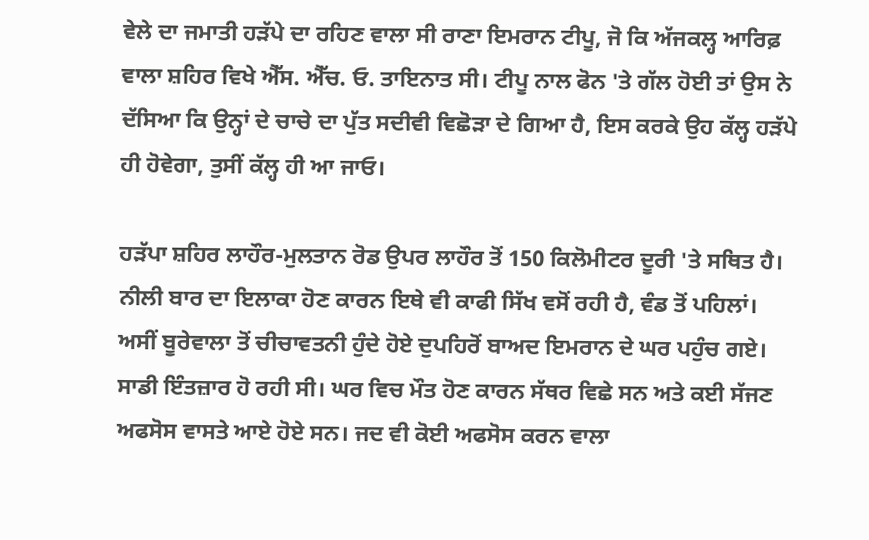ਵੇਲੇ ਦਾ ਜਮਾਤੀ ਹੜੱਪੇ ਦਾ ਰਹਿਣ ਵਾਲਾ ਸੀ ਰਾਣਾ ਇਮਰਾਨ ਟੀਪੂ, ਜੋ ਕਿ ਅੱਜਕਲ੍ਹ ਆਰਿਫ਼ ਵਾਲਾ ਸ਼ਹਿਰ ਵਿਖੇ ਐੱਸ. ਐੱਚ. ਓ. ਤਾਇਨਾਤ ਸੀ। ਟੀਪੂ ਨਾਲ ਫੋਨ 'ਤੇ ਗੱਲ ਹੋਈ ਤਾਂ ਉਸ ਨੇ ਦੱਸਿਆ ਕਿ ਉਨ੍ਹਾਂ ਦੇ ਚਾਚੇ ਦਾ ਪੁੱਤ ਸਦੀਵੀ ਵਿਛੋੜਾ ਦੇ ਗਿਆ ਹੈ, ਇਸ ਕਰਕੇ ਉਹ ਕੱਲ੍ਹ ਹੜੱਪੇ ਹੀ ਹੋਵੇਗਾ, ਤੁਸੀਂ ਕੱਲ੍ਹ ਹੀ ਆ ਜਾਓ।

ਹੜੱਪਾ ਸ਼ਹਿਰ ਲਾਹੌਰ-ਮੁਲਤਾਨ ਰੋਡ ਉਪਰ ਲਾਹੌਰ ਤੋਂ 150 ਕਿਲੋਮੀਟਰ ਦੂਰੀ 'ਤੇ ਸਥਿਤ ਹੈ। ਨੀਲੀ ਬਾਰ ਦਾ ਇਲਾਕਾ ਹੋਣ ਕਾਰਨ ਇਥੇ ਵੀ ਕਾਫੀ ਸਿੱਖ ਵਸੋਂ ਰਹੀ ਹੈ, ਵੰਡ ਤੋਂ ਪਹਿਲਾਂ। ਅਸੀਂ ਬੂਰੇਵਾਲਾ ਤੋਂ ਚੀਚਾਵਤਨੀ ਹੁੰਦੇ ਹੋਏ ਦੁਪਹਿਰੋਂ ਬਾਅਦ ਇਮਰਾਨ ਦੇ ਘਰ ਪਹੁੰਚ ਗਏ। ਸਾਡੀ ਇੰਤਜ਼ਾਰ ਹੋ ਰਹੀ ਸੀ। ਘਰ ਵਿਚ ਮੌਤ ਹੋਣ ਕਾਰਨ ਸੱਥਰ ਵਿਛੇ ਸਨ ਅਤੇ ਕਈ ਸੱਜਣ ਅਫਸੋਸ ਵਾਸਤੇ ਆਏ ਹੋਏ ਸਨ। ਜਦ ਵੀ ਕੋਈ ਅਫਸੋਸ ਕਰਨ ਵਾਲਾ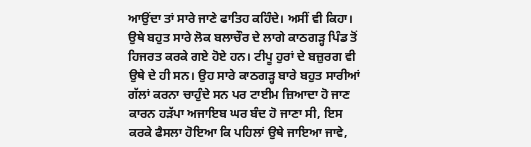ਆਉਂਦਾ ਤਾਂ ਸਾਰੇ ਜਾਣੇ ਫਾਤਿਹ ਕਹਿੰਦੇ। ਅਸੀਂ ਵੀ ਕਿਹਾ। ਉਥੇ ਬਹੁਤ ਸਾਰੇ ਲੋਕ ਬਲਾਚੌਰ ਦੇ ਲਾਗੇ ਕਾਠਗੜ੍ਹ ਪਿੰਡ ਤੋਂ ਹਿਜਰਤ ਕਰਕੇ ਗਏ ਹੋਏ ਹਨ। ਟੀਪੂ ਹੁਰਾਂ ਦੇ ਬਜ਼ੁਰਗ ਵੀ ਉਥੇ ਦੇ ਹੀ ਸਨ। ਉਹ ਸਾਰੇ ਕਾਠਗੜ੍ਹ ਬਾਰੇ ਬਹੁਤ ਸਾਰੀਆਂ ਗੱਲਾਂ ਕਰਨਾ ਚਾਹੁੰਦੇ ਸਨ ਪਰ ਟਾਈਮ ਜ਼ਿਆਦਾ ਹੋ ਜਾਣ ਕਾਰਨ ਹੜੱਪਾ ਅਜਾਇਬ ਘਰ ਬੰਦ ਹੋ ਜਾਣਾ ਸੀ, ਇਸ ਕਰਕੇ ਫੈਸਲਾ ਹੋਇਆ ਕਿ ਪਹਿਲਾਂ ਉਥੇ ਜਾਇਆ ਜਾਵੇ,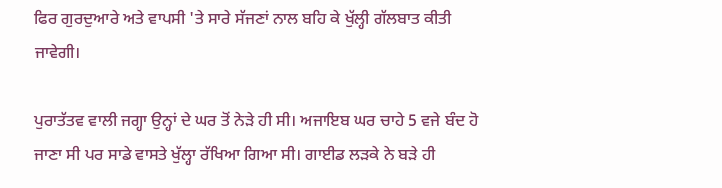ਫਿਰ ਗੁਰਦੁਆਰੇ ਅਤੇ ਵਾਪਸੀ 'ਤੇ ਸਾਰੇ ਸੱਜਣਾਂ ਨਾਲ ਬਹਿ ਕੇ ਖੁੱਲ੍ਹੀ ਗੱਲਬਾਤ ਕੀਤੀ ਜਾਵੇਗੀ।

ਪੁਰਾਤੱਤਵ ਵਾਲੀ ਜਗ੍ਹਾ ਉਨ੍ਹਾਂ ਦੇ ਘਰ ਤੋਂ ਨੇੜੇ ਹੀ ਸੀ। ਅਜਾਇਬ ਘਰ ਚਾਹੇ 5 ਵਜੇ ਬੰਦ ਹੋ ਜਾਣਾ ਸੀ ਪਰ ਸਾਡੇ ਵਾਸਤੇ ਖੁੱਲ੍ਹਾ ਰੱਖਿਆ ਗਿਆ ਸੀ। ਗਾਈਡ ਲੜਕੇ ਨੇ ਬੜੇ ਹੀ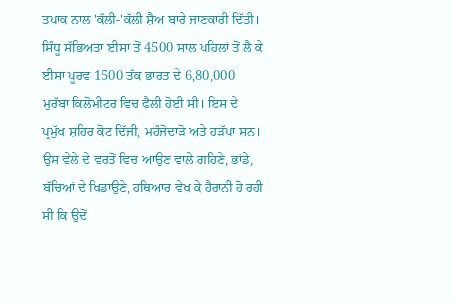ਤਪਾਕ ਨਾਲ 'ਕੱਲੀ-'ਕੱਲੀ ਸ਼ੈਅ ਬਾਰੇ ਜਾਣਕਾਰੀ ਦਿੱਤੀ। ਸਿੰਧੂ ਸੱਭਿਅਤਾ ਈਸਾ ਤੋਂ 4500 ਸਾਲ ਪਹਿਲਾਂ ਤੋਂ ਲੈ ਕੇ ਈਸਾ ਪੂਰਵ 1500 ਤੱਕ ਭਾਰਤ ਦੇ 6,80,000 ਮੁਰੱਬਾ ਕਿਲੋਮੀਟਰ ਵਿਚ ਫੈਲੀ ਹੋਈ ਸੀ। ਇਸ ਦੇ ਪ੍ਰਮੁੱਖ ਸ਼ਹਿਰ ਕੋਟ ਦਿੱਜੀ, ਮਹੰਜੋਦਾੜੋ ਅਤੇ ਹੜੱਪਾ ਸਨ। ਉਸ ਵੇਲੇ ਦੇ ਵਰਤੋਂ ਵਿਚ ਆਉਣ ਵਾਲੇ ਗਹਿਣੇ, ਭਾਂਡੇ, ਬੱਚਿਆਂ ਦੇ ਖਿਡਾਉਣੇ, ਹਥਿਆਰ ਵੇਖ ਕੇ ਹੈਰਾਨੀ ਹੋ ਰਹੀ ਸੀ ਕਿ ਉਦੋਂ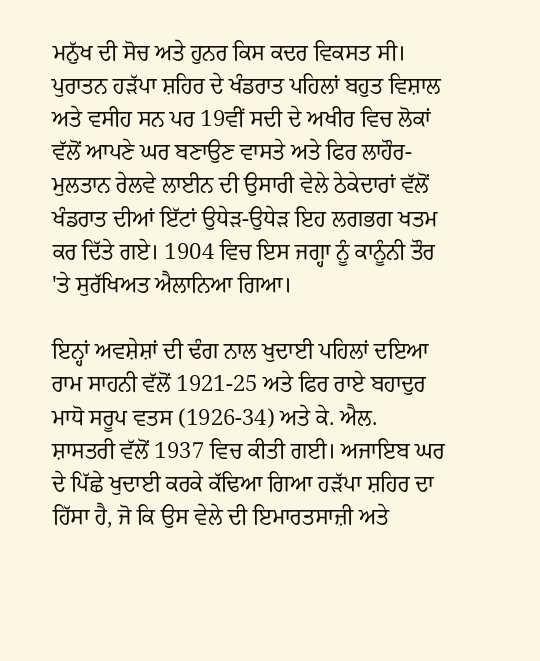ਮਨੁੱਖ ਦੀ ਸੋਚ ਅਤੇ ਹੁਨਰ ਕਿਸ ਕਦਰ ਵਿਕਸਤ ਸੀ। ਪੁਰਾਤਨ ਹੜੱਪਾ ਸ਼ਹਿਰ ਦੇ ਖੰਡਰਾਤ ਪਹਿਲਾਂ ਬਹੁਤ ਵਿਸ਼ਾਲ ਅਤੇ ਵਸੀਹ ਸਨ ਪਰ 19ਵੀਂ ਸਦੀ ਦੇ ਅਖੀਰ ਵਿਚ ਲੋਕਾਂ ਵੱਲੋਂ ਆਪਣੇ ਘਰ ਬਣਾਉਣ ਵਾਸਤੇ ਅਤੇ ਫਿਰ ਲਾਹੌਰ-ਮੁਲਤਾਨ ਰੇਲਵੇ ਲਾਈਨ ਦੀ ਉਸਾਰੀ ਵੇਲੇ ਠੇਕੇਦਾਰਾਂ ਵੱਲੋਂ ਖੰਡਰਾਤ ਦੀਆਂ ਇੱਟਾਂ ਉਧੇੜ-ਉਧੇੜ ਇਹ ਲਗਭਗ ਖਤਮ ਕਰ ਦਿੱਤੇ ਗਏ। 1904 ਵਿਚ ਇਸ ਜਗ੍ਹਾ ਨੂੰ ਕਾਨੂੰਨੀ ਤੌਰ 'ਤੇ ਸੁਰੱਖਿਅਤ ਐਲਾਨਿਆ ਗਿਆ।

ਇਨ੍ਹਾਂ ਅਵਸ਼ੇਸ਼ਾਂ ਦੀ ਢੰਗ ਨਾਲ ਖੁਦਾਈ ਪਹਿਲਾਂ ਦਇਆ ਰਾਮ ਸਾਹਨੀ ਵੱਲੋਂ 1921-25 ਅਤੇ ਫਿਰ ਰਾਏ ਬਹਾਦੁਰ ਮਾਧੋ ਸਰੂਪ ਵਤਸ (1926-34) ਅਤੇ ਕੇ. ਐਲ. ਸ਼ਾਸਤਰੀ ਵੱਲੋਂ 1937 ਵਿਚ ਕੀਤੀ ਗਈ। ਅਜਾਇਬ ਘਰ ਦੇ ਪਿੱਛੇ ਖੁਦਾਈ ਕਰਕੇ ਕੱਢਿਆ ਗਿਆ ਹੜੱਪਾ ਸ਼ਹਿਰ ਦਾ ਹਿੱਸਾ ਹੈ, ਜੋ ਕਿ ਉਸ ਵੇਲੇ ਦੀ ਇਮਾਰਤਸਾਜ਼ੀ ਅਤੇ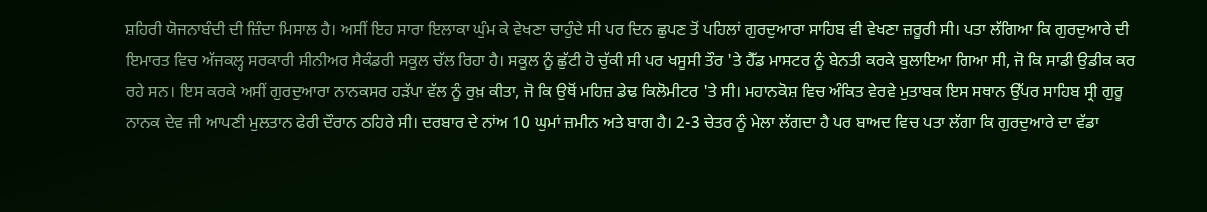ਸ਼ਹਿਰੀ ਯੋਜਨਾਬੰਦੀ ਦੀ ਜ਼ਿੰਦਾ ਮਿਸਾਲ ਹੈ। ਅਸੀਂ ਇਹ ਸਾਰਾ ਇਲਾਕਾ ਘੁੰਮ ਕੇ ਵੇਖਣਾ ਚਾਹੁੰਦੇ ਸੀ ਪਰ ਦਿਨ ਛੁਪਣ ਤੋਂ ਪਹਿਲਾਂ ਗੁਰਦੁਆਰਾ ਸਾਹਿਬ ਵੀ ਵੇਖਣਾ ਜ਼ਰੂਰੀ ਸੀ। ਪਤਾ ਲੱਗਿਆ ਕਿ ਗੁਰਦੁਆਰੇ ਦੀ ਇਮਾਰਤ ਵਿਚ ਅੱਜਕਲ੍ਹ ਸਰਕਾਰੀ ਸੀਨੀਅਰ ਸੈਕੰਡਰੀ ਸਕੂਲ ਚੱਲ ਰਿਹਾ ਹੈ। ਸਕੂਲ ਨੂੰ ਛੁੱਟੀ ਹੋ ਚੁੱਕੀ ਸੀ ਪਰ ਖਸੂਸੀ ਤੌਰ 'ਤੇ ਹੈੱਡ ਮਾਸਟਰ ਨੂੰ ਬੇਨਤੀ ਕਰਕੇ ਬੁਲਾਇਆ ਗਿਆ ਸੀ, ਜੋ ਕਿ ਸਾਡੀ ਉਡੀਕ ਕਰ ਰਹੇ ਸਨ। ਇਸ ਕਰਕੇ ਅਸੀਂ ਗੁਰਦੁਆਰਾ ਨਾਨਕਸਰ ਹੜੱਪਾ ਵੱਲ ਨੂੰ ਰੁਖ਼ ਕੀਤਾ, ਜੋ ਕਿ ਉਥੋਂ ਮਹਿਜ਼ ਡੇਢ ਕਿਲੋਮੀਟਰ 'ਤੇ ਸੀ। ਮਹਾਨਕੋਸ਼ ਵਿਚ ਅੰਕਿਤ ਵੇਰਵੇ ਮੁਤਾਬਕ ਇਸ ਸਥਾਨ ਉੱਪਰ ਸਾਹਿਬ ਸ੍ਰੀ ਗੁਰੂ ਨਾਨਕ ਦੇਵ ਜੀ ਆਪਣੀ ਮੁਲਤਾਨ ਫੇਰੀ ਦੌਰਾਨ ਠਹਿਰੇ ਸੀ। ਦਰਬਾਰ ਦੇ ਨਾਂਅ 10 ਘੁਮਾਂ ਜ਼ਮੀਨ ਅਤੇ ਬਾਗ ਹੈ। 2-3 ਚੇਤਰ ਨੂੰ ਮੇਲਾ ਲੱਗਦਾ ਹੈ ਪਰ ਬਾਅਦ ਵਿਚ ਪਤਾ ਲੱਗਾ ਕਿ ਗੁਰਦੁਆਰੇ ਦਾ ਵੱਡਾ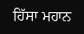ਹਿੱਸਾ ਮਹਾਨ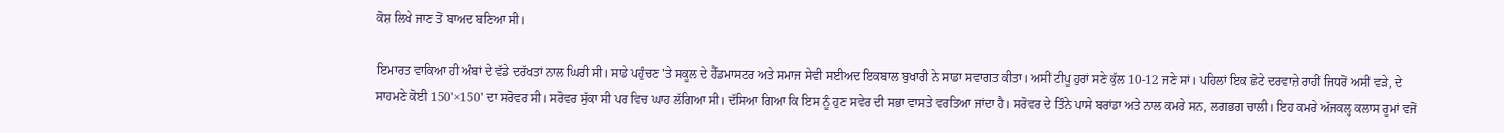ਕੋਸ਼ ਲਿਖੇ ਜਾਣ ਤੋਂ ਬਾਅਦ ਬਣਿਆ ਸੀ।

ਇਮਾਰਤ ਵਾਕਿਆ ਹੀ ਅੰਬਾਂ ਦੇ ਵੱਡੇ ਦਰੱਖਤਾਂ ਨਾਲ ਘਿਰੀ ਸੀ। ਸਾਡੇ ਪਹੁੰਚਣ 'ਤੇ ਸਕੂਲ ਦੇ ਹੈੱਡਮਾਸਟਰ ਅਤੇ ਸਮਾਜ ਸੇਵੀ ਸਈਅਦ ਇਕਬਾਲ ਬੁਖਾਰੀ ਨੇ ਸਾਡਾ ਸਵਾਗਤ ਕੀਤਾ। ਅਸੀਂ ਟੀਪੂ ਹੁਰਾਂ ਸਣੇ ਕੁੱਲ 10-12 ਜਣੇ ਸਾਂ। ਪਹਿਲਾਂ ਇਕ ਛੋਟੇ ਦਰਵਾਜ਼ੇ ਰਾਹੀਂ ਜਿਧਰੋਂ ਅਸੀਂ ਵੜੇ, ਦੇ ਸਾਹਮਣੇ ਕੋਈ 150'×150' ਦਾ ਸਰੋਵਰ ਸੀ। ਸਰੋਵਰ ਸੁੱਕਾ ਸੀ ਪਰ ਵਿਚ ਘਾਹ ਲੱਗਿਆ ਸੀ। ਦੱਸਿਆ ਗਿਆ ਕਿ ਇਸ ਨੂੰ ਹੁਣ ਸਵੇਰ ਦੀ ਸਭਾ ਵਾਸਤੇ ਵਰਤਿਆ ਜਾਂਦਾ ਹੈ। ਸਰੋਵਰ ਦੇ ਤਿੰਨੇ ਪਾਸੇ ਬਰਾਂਡਾ ਅਤੇ ਨਾਲ ਕਮਰੇ ਸਨ, ਲਗਭਗ ਚਾਲੀ। ਇਹ ਕਮਰੇ ਅੱਜਕਲ੍ਹ ਕਲਾਸ ਰੂਮਾਂ ਵਜੋਂ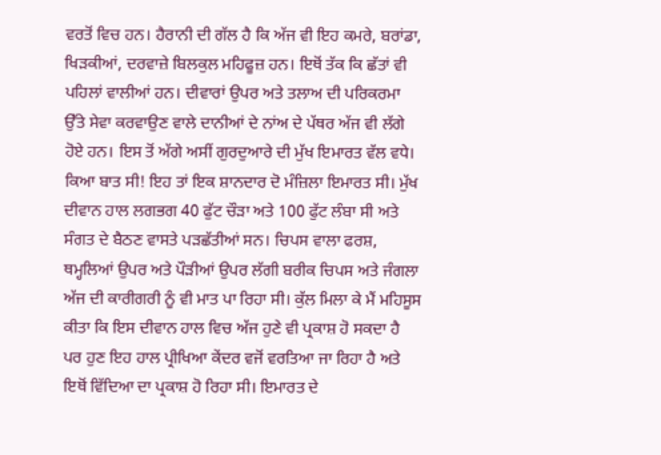ਵਰਤੋਂ ਵਿਚ ਹਨ। ਹੈਰਾਨੀ ਦੀ ਗੱਲ ਹੈ ਕਿ ਅੱਜ ਵੀ ਇਹ ਕਮਰੇ, ਬਰਾਂਡਾ, ਖਿੜਕੀਆਂ, ਦਰਵਾਜ਼ੇ ਬਿਲਕੁਲ ਮਹਿਫੂਜ਼ ਹਨ। ਇਥੋਂ ਤੱਕ ਕਿ ਛੱਤਾਂ ਵੀ ਪਹਿਲਾਂ ਵਾਲੀਆਂ ਹਨ। ਦੀਵਾਰਾਂ ਉਪਰ ਅਤੇ ਤਲਾਅ ਦੀ ਪਰਿਕਰਮਾ ਉੱਤੇ ਸੇਵਾ ਕਰਵਾਉਣ ਵਾਲੇ ਦਾਨੀਆਂ ਦੇ ਨਾਂਅ ਦੇ ਪੱਥਰ ਅੱਜ ਵੀ ਲੱਗੇ ਹੋਏ ਹਨ। ਇਸ ਤੋਂ ਅੱਗੇ ਅਸੀਂ ਗੁਰਦੁਆਰੇ ਦੀ ਮੁੱਖ ਇਮਾਰਤ ਵੱਲ ਵਧੇ। ਕਿਆ ਬਾਤ ਸੀ! ਇਹ ਤਾਂ ਇਕ ਸ਼ਾਨਦਾਰ ਦੋ ਮੰਜ਼ਿਲਾ ਇਮਾਰਤ ਸੀ। ਮੁੱਖ ਦੀਵਾਨ ਹਾਲ ਲਗਭਗ 40 ਫੁੱਟ ਚੌੜਾ ਅਤੇ 100 ਫੁੱਟ ਲੰਬਾ ਸੀ ਅਤੇ ਸੰਗਤ ਦੇ ਬੈਠਣ ਵਾਸਤੇ ਪੜਛੱਤੀਆਂ ਸਨ। ਚਿਪਸ ਵਾਲਾ ਫਰਸ਼, ਥਮ੍ਹਲਿਆਂ ਉਪਰ ਅਤੇ ਪੌੜੀਆਂ ਉਪਰ ਲੱਗੀ ਬਰੀਕ ਚਿਪਸ ਅਤੇ ਜੰਗਲਾ ਅੱਜ ਦੀ ਕਾਰੀਗਰੀ ਨੂੰ ਵੀ ਮਾਤ ਪਾ ਰਿਹਾ ਸੀ। ਕੁੱਲ ਮਿਲਾ ਕੇ ਮੈਂ ਮਹਿਸੂਸ ਕੀਤਾ ਕਿ ਇਸ ਦੀਵਾਨ ਹਾਲ ਵਿਚ ਅੱਜ ਹੁਣੇ ਵੀ ਪ੍ਰਕਾਸ਼ ਹੋ ਸਕਦਾ ਹੈ ਪਰ ਹੁਣ ਇਹ ਹਾਲ ਪ੍ਰੀਖਿਆ ਕੇਂਦਰ ਵਜੋਂ ਵਰਤਿਆ ਜਾ ਰਿਹਾ ਹੈ ਅਤੇ ਇਥੋਂ ਵਿੱਦਿਆ ਦਾ ਪ੍ਰਕਾਸ਼ ਹੋ ਰਿਹਾ ਸੀ। ਇਮਾਰਤ ਦੇ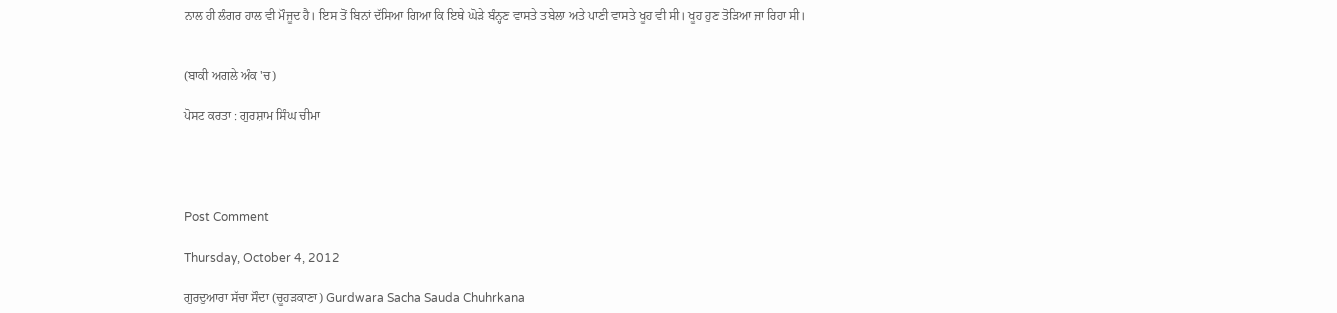ਨਾਲ ਹੀ ਲੰਗਰ ਹਾਲ ਵੀ ਮੌਜੂਦ ਹੈ। ਇਸ ਤੋਂ ਬਿਨਾਂ ਦੱਸਿਆ ਗਿਆ ਕਿ ਇਥੇ ਘੋੜੇ ਬੰਨ੍ਹਣ ਵਾਸਤੇ ਤਬੇਲਾ ਅਤੇ ਪਾਣੀ ਵਾਸਤੇ ਖੂਹ ਵੀ ਸੀ। ਖੂਹ ਹੁਣ ਤੋੜਿਆ ਜਾ ਰਿਹਾ ਸੀ।


(ਬਾਕੀ ਅਗਲੇ ਅੰਕ 'ਚ)

ਪੋਸਟ ਕਰਤਾ : ਗੁਰਸ਼ਾਮ ਸਿੰਘ ਚੀਮਾ




Post Comment

Thursday, October 4, 2012

ਗੁਰਦੁਆਰਾ ਸੱਚਾ ਸੌਦਾ (ਚੂਹੜਕਾਣਾ) Gurdwara Sacha Sauda Chuhrkana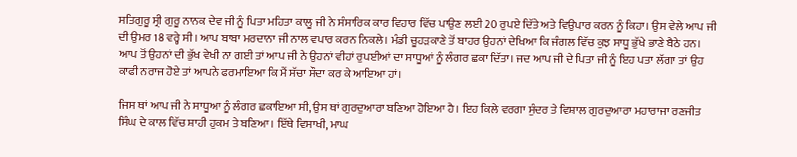ਸਤਿਗੁਰੂ ਸ੍ਰੀ ਗੁਰੂ ਨਾਨਕ ਦੇਵ ਜੀ ਨੂੰ ਪਿਤਾ ਮਹਿਤਾ ਕਾਲੂ ਜੀ ਨੇ ਸੰਸਾਰਿਕ ਕਾਰ ਵਿਹਾਰ ਵਿੱਚ ਪਾਉਣ ਲਈ 20 ਰੁਪਏ ਦਿੱਤੇ ਅਤੇ ਵਿਉਪਾਰ ਕਰਨ ਨੂੰ ਕਿਹਾ। ਉਸ ਵੇਲੇ ਆਪ ਜੀ ਦੀ ਉਮਰ 18 ਵਰ੍ਹੇ ਸੀ। ਆਪ ਬਾਬਾ ਮਰਦਾਨਾ ਜੀ ਨਾਲ ਵਪਾਰ ਕਰਨ ਨਿਕਲੇ। ਮੰਡੀ ਚੂਹੜਕਾਣੇ ਤੋਂ ਬਾਹਰ ਉਹਨਾਂ ਦੇਖਿਆ ਕਿ ਜੰਗਲ ਵਿੱਚ ਕੁਝ ਸਾਧੂ ਭੁੱਖੇ ਭਾਣੇ ਬੈਠੇ ਹਨ। ਆਪ ਤੋਂ ਉਹਨਾਂ ਦੀ ਭੁੱਖ ਵੇਖੀ ਨਾ ਗਈ ਤਾਂ ਆਪ ਜੀ ਨੇ ਉਹਨਾਂ ਵੀਹਾਂ ਰੁਪਈਆਂ ਦਾ ਸਾਧੂਆਂ ਨੂੰ ਲੰਗਰ ਛਕਾ ਦਿੱਤਾ। ਜਦ ਆਪ ਜੀ ਦੇ ਪਿਤਾ ਜੀ ਨੂੰ ਇਹ ਪਤਾ ਲੱਗਾ ਤਾਂ ਉਹ ਕਾਫੀ ਨਰਾਜ ਹੋਏ ਤਾਂ ਆਪਨੇ ਫਰਮਾਇਆ ਕਿ ਮੈਂ ਸੱਚਾ ਸੌਦਾ ਕਰ ਕੇ ਆਇਆ ਹਾਂ।

ਜਿਸ ਥਾਂ ਆਪ ਜੀ ਨੇ ਸਾਧੂਆ ਨੂੰ ਲੰਗਰ ਛਕਾਇਆ ਸੀ, ਉਸ ਥਾਂ ਗੁਰਦੁਆਰਾ ਬਣਿਆ ਹੋਇਆ ਹੈ। ਇਹ ਕਿਲੇ ਵਰਗਾ ਸੁੰਦਰ ਤੇ ਵਿਸ਼ਾਲ ਗੁਰਦੁਆਰਾ ਮਹਾਰਾਜਾ ਰਣਜੀਤ ਸਿੰਘ ਦੇ ਕਾਲ ਵਿੱਚ ਸ਼ਾਹੀ ਹੁਕਮ ਤੇ ਬਣਿਆ। ਇੱਥੇ ਵਿਸਾਖੀ, ਮਾਘ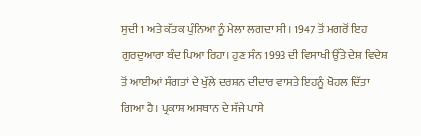ਸੁਦੀ 1 ਅਤੇ ਕੱਤਕ ਪੁੰਨਿਆ ਨੂੰ ਮੇਲਾ ਲਗਦਾ ਸੀ। 1947 ਤੋਂ ਮਗਰੋਂ ਇਹ ਗੁਰਦੁਆਰਾ ਬੰਦ ਪਿਆ ਰਿਹਾ। ਹੁਣ ਸੰਨ 1993 ਦੀ ਵਿਸਾਖੀ ਉੱਤੇ ਦੇਸ਼ ਵਿਦੇਸ਼ ਤੋਂ ਆਈਆਂ ਸੰਗਤਾਂ ਦੇ ਖੁੱਲੇ ਦਰਸ਼ਨ ਦੀਦਾਰ ਵਾਸਤੇ ਇਹਨੂੰ ਖੋਹਲ ਦਿੱਤਾ ਗਿਆ ਹੈ। ਪ੍ਰਕਾਸ਼ ਅਸਥਾਨ ਦੇ ਸੱਜੇ ਪਾਸੇ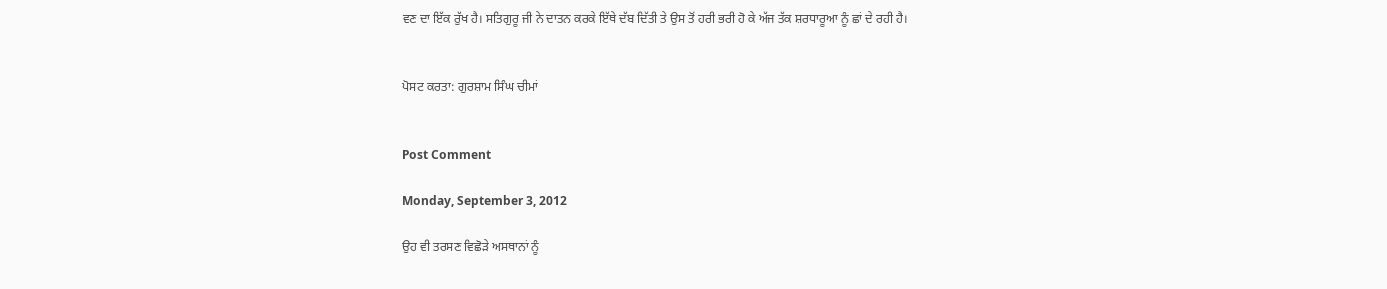ਵਣ ਦਾ ਇੱਕ ਰੁੱਖ ਹੈ। ਸਤਿਗੁਰੂ ਜੀ ਨੇ ਦਾਤਨ ਕਰਕੇ ਇੱਥੇ ਦੱਬ ਦਿੱਤੀ ਤੇ ਉਸ ਤੋਂ ਹਰੀ ਭਰੀ ਹੋ ਕੇ ਅੱਜ ਤੱਕ ਸ਼ਰਧਾਰੂਆ ਨੂੰ ਛਾਂ ਦੇ ਰਹੀ ਹੈ।


ਪੋਸਟ ਕਰਤਾ: ਗੁਰਸ਼ਾਮ ਸਿੰਘ ਚੀਮਾਂ


Post Comment

Monday, September 3, 2012

ਉਹ ਵੀ ਤਰਸਣ ਵਿਛੋੜੇ ਅਸਥਾਨਾਂ ਨੂੰ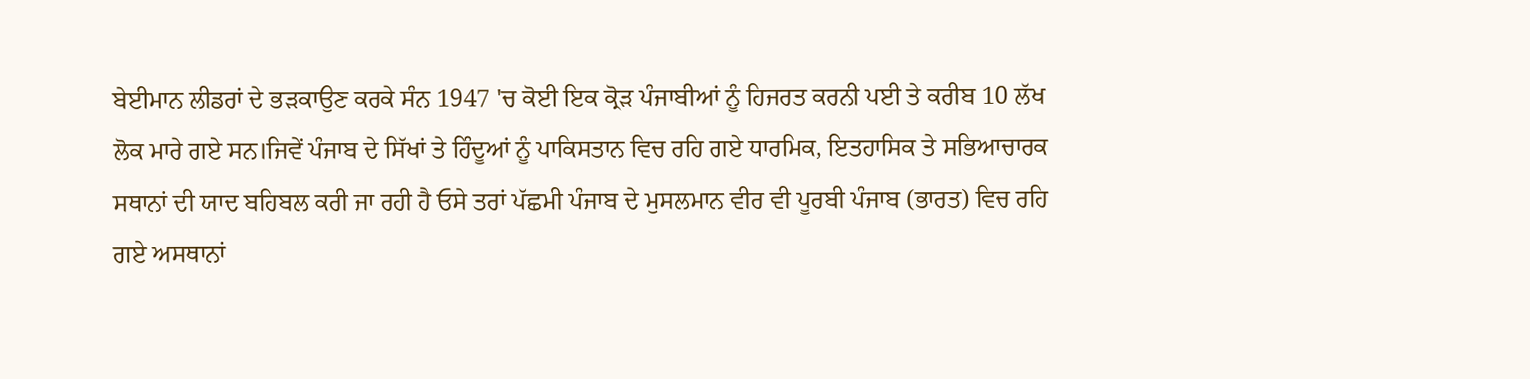ਬੇਈਮਾਨ ਲੀਡਰਾਂ ਦੇ ਭੜਕਾਉਣ ਕਰਕੇ ਸੰਨ 1947 'ਚ ਕੋਈ ਇਕ ਕ੍ਰੋੜ ਪੰਜਾਬੀਆਂ ਨੂੰ ਹਿਜਰਤ ਕਰਨੀ ਪਈ ਤੇ ਕਰੀਬ 10 ਲੱਖ ਲੋਕ ਮਾਰੇ ਗਏ ਸਨ।ਜਿਵੇਂ ਪੰਜਾਬ ਦੇ ਸਿੱਖਾਂ ਤੇ ਹਿੰਦੂਆਂ ਨੂੰ ਪਾਕਿਸਤਾਨ ਵਿਚ ਰਹਿ ਗਏ ਧਾਰਮਿਕ, ਇਤਹਾਸਿਕ ਤੇ ਸਭਿਆਚਾਰਕ ਸਥਾਨਾਂ ਦੀ ਯਾਦ ਬਹਿਬਲ ਕਰੀ ਜਾ ਰਹੀ ਹੈ ਓਸੇ ਤਰਾਂ ਪੱਛਮੀ ਪੰਜਾਬ ਦੇ ਮੁਸਲਮਾਨ ਵੀਰ ਵੀ ਪੂਰਬੀ ਪੰਜਾਬ (ਭਾਰਤ) ਵਿਚ ਰਹਿ ਗਏ ਅਸਥਾਨਾਂ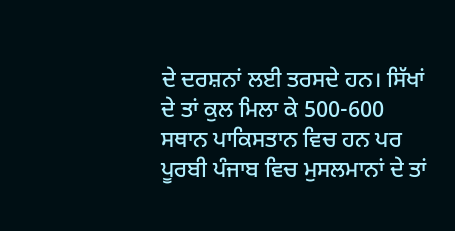ਦੇ ਦਰਸ਼ਨਾਂ ਲਈ ਤਰਸਦੇ ਹਨ। ਸਿੱਖਾਂ ਦੇ ਤਾਂ ਕੁਲ ਮਿਲਾ ਕੇ 500-600 ਸਥਾਨ ਪਾਕਿਸਤਾਨ ਵਿਚ ਹਨ ਪਰ ਪੂਰਬੀ ਪੰਜਾਬ ਵਿਚ ਮੁਸਲਮਾਨਾਂ ਦੇ ਤਾਂ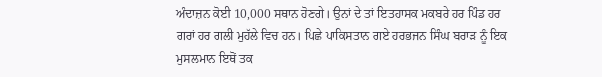ਅੰਦਾਜ਼ਨ ਕੋਈ 10,000 ਸਥਾਨ ਹੋਣਗੇ। ਉਨਾਂ ਦੇ ਤਾਂ ਇਤਹਾਸਕ ਮਕਬਰੇ ਹਰ ਪਿੰਡ ਹਰ ਗਰਾਂ ਹਰ ਗਲੀ ਮੁਹੱਲੇ ਵਿਚ ਹਨ। ਪਿਛੇ ਪਾਕਿਸਤਾਨ ਗਏ ਹਰਭਜਨ ਸਿੰਘ ਬਰਾੜ ਨੂੰ ਇਕ ਮੁਸਲਮਾਨ ਇਥੋਂ ਤਕ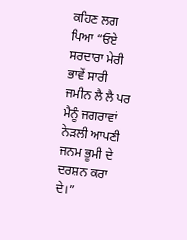ਕਹਿਣ ਲਗ ਪਿਆ “ਓਏ ਸਰਦਾਰਾ ਮੇਰੀ ਭਾਵੇਂ ਸਾਰੀ ਜਮੀਨ ਲੈ ਲੈ ਪਰ ਮੈਨੂੰ ਜਗਰਾਵਾਂ ਨੇੜਲੀ ਆਪਣੀ ਜਨਮ ਭੂਮੀ ਦੇ ਦਰਸ਼ਨ ਕਰਾ ਦੇ।”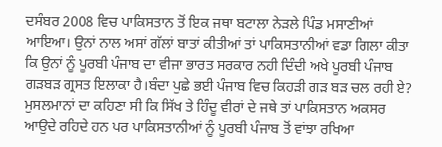ਦਸੰਬਰ 2008 ਵਿਚ ਪਾਕਿਸਤਾਨ ਤੋਂ ਇਕ ਜਥਾ ਬਟਾਲਾ ਨੇੜਲੇ ਪਿੰਡ ਮਸਾਣੀਆਂ ਆਇਆ। ਉਨਾਂ ਨਾਲ ਅਸਾਂ ਗੱਲਾਂ ਬਾਤਾਂ ਕੀਤੀਆਂ ਤਾਂ ਪਾਕਿਸਤਾਨੀਆਂ ਵਡਾ ਗਿਲਾ ਕੀਤਾ ਕਿ ਉਨਾਂ ਨੂੰ ਪੂਰਬੀ ਪੰਜਾਬ ਦਾ ਵੀਜਾ ਭਾਰਤ ਸਰਕਾਰ ਨਹੀ ਦਿੰਦੀ ਅਖੇ ਪੂਰਬੀ ਪੰਜਾਬ ਗੜਬੜ ਗ੍ਰਸਤ ਇਲਾਕਾ ਹੈ।ਬੰਦਾ ਪੁਛੇ ਭਈ ਪੰਜਾਬ ਵਿਚ ਕਿਹੜੀ ਗੜ ਬੜ ਚਲ ਰਹੀ ਏ? ਮੁਸਲਮਾਨਾਂ ਦਾ ਕਹਿਣਾ ਸੀ ਕਿ ਸਿੱਖ ਤੇ ਹਿੰਦੂ ਵੀਰਾਂ ਦੇ ਜਥੇ ਤਾਂ ਪਾਕਿਸਤਾਨ ਅਕਸਰ ਆਉਦੇ ਰਹਿਦੇ ਹਨ ਪਰ ਪਾਕਿਸਤਾਨੀਆਂ ਨੂੰ ਪੂਰਬੀ ਪੰਜਾਬ ਤੋਂ ਵਾਂਝਾ ਰਖਿਆ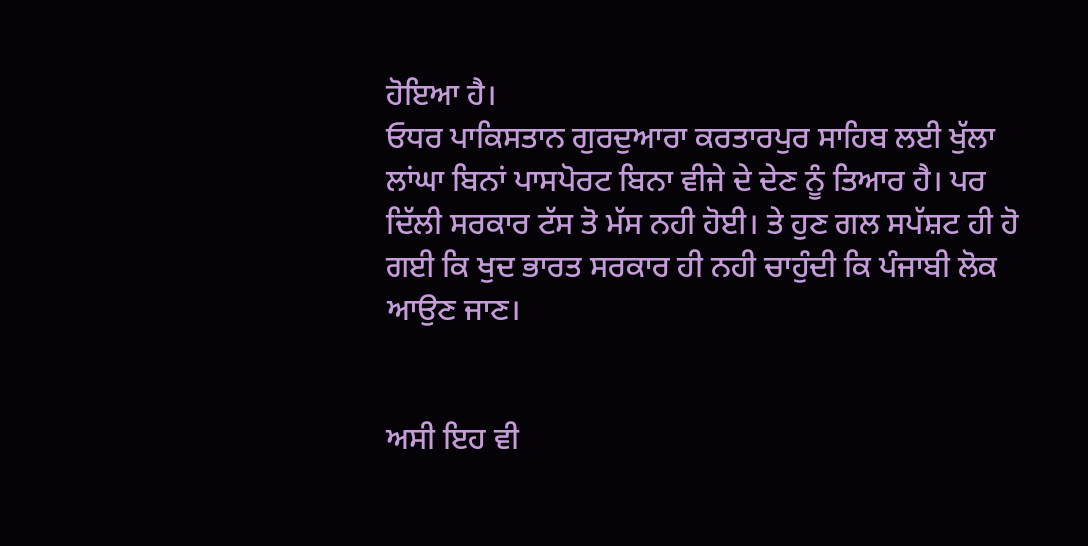ਹੋਇਆ ਹੈ।
ਓਧਰ ਪਾਕਿਸਤਾਨ ਗੁਰਦੁਆਰਾ ਕਰਤਾਰਪੁਰ ਸਾਹਿਬ ਲਈ ਖੁੱਲਾ ਲਾਂਘਾ ਬਿਨਾਂ ਪਾਸਪੋਰਟ ਬਿਨਾ ਵੀਜੇ ਦੇ ਦੇਣ ਨੂੰ ਤਿਆਰ ਹੈ। ਪਰ ਦਿੱਲੀ ਸਰਕਾਰ ਟੱਸ ਤੋ ਮੱਸ ਨਹੀ ਹੋਈ। ਤੇ ਹੁਣ ਗਲ ਸਪੱਸ਼ਟ ਹੀ ਹੋ ਗਈ ਕਿ ਖੁਦ ਭਾਰਤ ਸਰਕਾਰ ਹੀ ਨਹੀ ਚਾਹੁੰਦੀ ਕਿ ਪੰਜਾਬੀ ਲੋਕ ਆਉਣ ਜਾਣ।


ਅਸੀ ਇਹ ਵੀ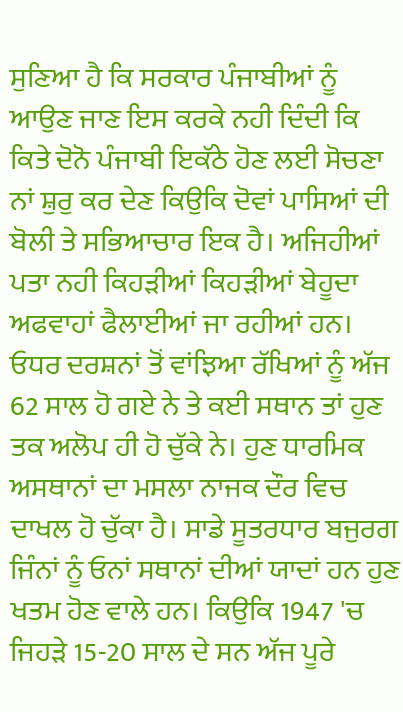ਸੁਣਿਆ ਹੈ ਕਿ ਸਰਕਾਰ ਪੰਜਾਬੀਆਂ ਨੂੰ ਆਉਣ ਜਾਣ ਇਸ ਕਰਕੇ ਨਹੀ ਦਿੰਦੀ ਕਿ ਕਿਤੇ ਦੋਨੋ ਪੰਜਾਬੀ ਇਕੱਠੇ ਹੋਣ ਲਈ ਸੋਚਣਾ ਨਾਂ ਸ਼ੁਰੁ ਕਰ ਦੇਣ ਕਿਉਕਿ ਦੋਵਾਂ ਪਾਸਿਆਂ ਦੀ ਬੋਲੀ ਤੇ ਸਭਿਆਚਾਰ ਇਕ ਹੈ। ਅਜਿਹੀਆਂ ਪਤਾ ਨਹੀ ਕਿਹੜੀਆਂ ਕਿਹੜੀਆਂ ਬੇਹੂਦਾ ਅਫਵਾਹਾਂ ਫੈਲਾਈਆਂ ਜਾ ਰਹੀਆਂ ਹਨ। ਓਧਰ ਦਰਸ਼ਨਾਂ ਤੋਂ ਵਾਂਝਿਆ ਰੱਖਿਆਂ ਨੂੰ ਅੱਜ 62 ਸਾਲ ਹੋ ਗਏ ਨੇ ਤੇ ਕਈ ਸਥਾਨ ਤਾਂ ਹੁਣ ਤਕ ਅਲੋਪ ਹੀ ਹੋ ਚੁੱਕੇ ਨੇ। ਹੁਣ ਧਾਰਮਿਕ ਅਸਥਾਨਾਂ ਦਾ ਮਸਲਾ ਨਾਜਕ ਦੌਰ ਵਿਚ ਦਾਖਲ ਹੋ ਚੁੱਕਾ ਹੈ। ਸਾਡੇ ਸੂਤਰਧਾਰ ਬਜੁਰਗ ਜਿੰਨਾਂ ਨੂੰ ਓਨਾਂ ਸਥਾਨਾਂ ਦੀਆਂ ਯਾਦਾਂ ਹਨ ਹੁਣ ਖਤਮ ਹੋਣ ਵਾਲੇ ਹਨ। ਕਿਉਕਿ 1947 'ਚ ਜਿਹੜੇ 15-20 ਸਾਲ ਦੇ ਸਨ ਅੱਜ ਪੂਰੇ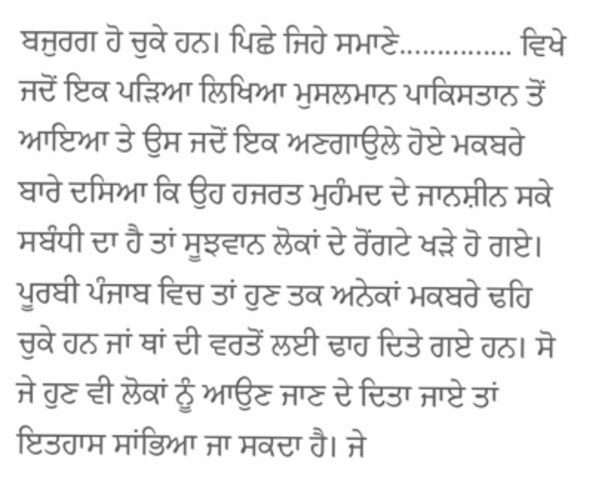ਬਜੁਰਗ ਹੋ ਚੁਕੇ ਹਨ। ਪਿਛੇ ਜਿਹੇ ਸਮਾਣੇ............... ਵਿਖੇ ਜਦੋਂ ਇਕ ਪੜਿਆ ਲਿਖਿਆ ਮੁਸਲਮਾਨ ਪਾਕਿਸਤਾਨ ਤੋਂ ਆਇਆ ਤੇ ਉਸ ਜਦੋਂ ਇਕ ਅਣਗਾਉਲੇ ਹੋਏ ਮਕਬਰੇ ਬਾਰੇ ਦਸਿਆ ਕਿ ਉਹ ਹਜਰਤ ਮੁਹੰਮਦ ਦੇ ਜਾਨਸ਼ੀਨ ਸਕੇ ਸਬੰਧੀ ਦਾ ਹੈ ਤਾਂ ਸੂਝਵਾਨ ਲੋਕਾਂ ਦੇ ਰੋਂਗਟੇ ਖੜੇ ਹੋ ਗਏ। ਪੂਰਬੀ ਪੰਜਾਬ ਵਿਚ ਤਾਂ ਹੁਣ ਤਕ ਅਨੇਕਾਂ ਮਕਬਰੇ ਢਹਿ ਚੁਕੇ ਹਨ ਜਾਂ ਥਾਂ ਦੀ ਵਰਤੋਂ ਲਈ ਢਾਹ ਦਿਤੇ ਗਏ ਹਨ। ਸੋ ਜੇ ਹੁਣ ਵੀ ਲੋਕਾਂ ਨੂੰ ਆਉਣ ਜਾਣ ਦੇ ਦਿਤਾ ਜਾਏ ਤਾਂ ਇਤਹਾਸ ਸਾਂਭਿਆ ਜਾ ਸਕਦਾ ਹੈ। ਜੇ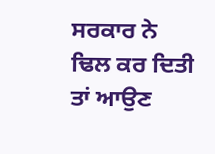ਸਰਕਾਰ ਨੇ ਢਿਲ ਕਰ ਦਿਤੀ ਤਾਂ ਆਉਣ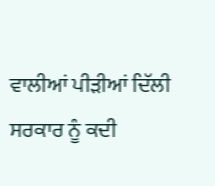ਵਾਲੀਆਂ ਪੀੜੀਆਂ ਦਿੱਲੀ ਸਰਕਾਰ ਨੂੰ ਕਦੀ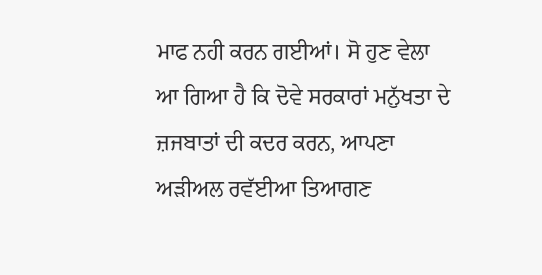ਮਾਫ ਨਹੀ ਕਰਨ ਗਈਆਂ। ਸੋ ਹੁਣ ਵੇਲਾ ਆ ਗਿਆ ਹੈ ਕਿ ਦੋਵੇ ਸਰਕਾਰਾਂ ਮਨੁੱਖਤਾ ਦੇ ਜ਼ਜਬਾਤਾਂ ਦੀ ਕਦਰ ਕਰਨ, ਆਪਣਾ ਅੜੀਅਲ ਰਵੱਈਆ ਤਿਆਗਣ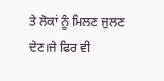ਤੇ ਲੋਕਾਂ ਨੂੰ ਮਿਲਣ ਜੁਲਣ ਦੇਣ।ਜੇ ਫਿਰ ਵੀ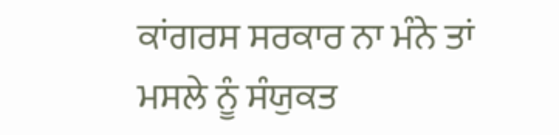ਕਾਂਗਰਸ ਸਰਕਾਰ ਨਾ ਮੰਨੇ ਤਾਂ ਮਸਲੇ ਨੂੰ ਸੰਯੁਕਤ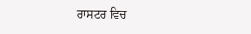ਰਾਸਟਰ ਵਿਚ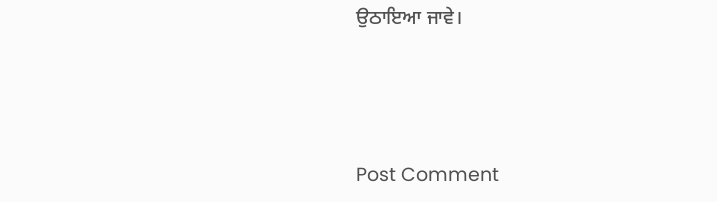ਉਠਾਇਆ ਜਾਵੇ।




Post Comment